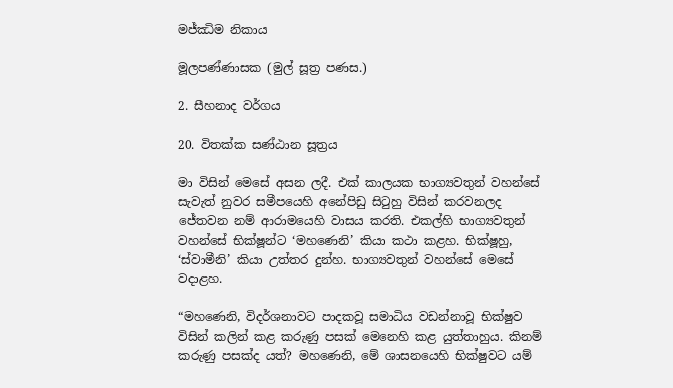මජ්ඣිම නිකාය

මූලපණ්ණාසක (මුල් සූත්‍ර පණස.)

2. සීහනාද වර්ගය

20. විතක්ක සණ්ඨාන සූත්‍රය

මා විසින් මෙසේ අසන ලදී. එක් කාලයක භාග්‍යවතුන් වහන්සේ සැවැත් නුවර සමීපයෙහි අනේපිඩු සිටුහු විසින් කරවනලද ජේතවන නම් ආරාමයෙහි වාසය කරති. එකල්හි භාග්‍යවතුන් වහන්සේ භික්ෂූන්ට ‘මහණෙනි’ කියා කථා කළහ. භික්ෂූහු, ‘ස්වාමීනි’ කියා උත්තර දුන්හ. භාග්‍යවතුන් වහන්සේ මෙසේ වදාළහ.

“මහණෙනි, විදර්ශනාවට පාදකවූ සමාධිය වඩන්නාවූ භික්ෂුව විසින් කලින් කළ කරුණු පසක් මෙනෙහි කළ යුත්තාහුය. කිනම් කරුණු පසක්ද යත්? මහණෙනි, මේ ශාසනයෙහි භික්ෂුවට යම්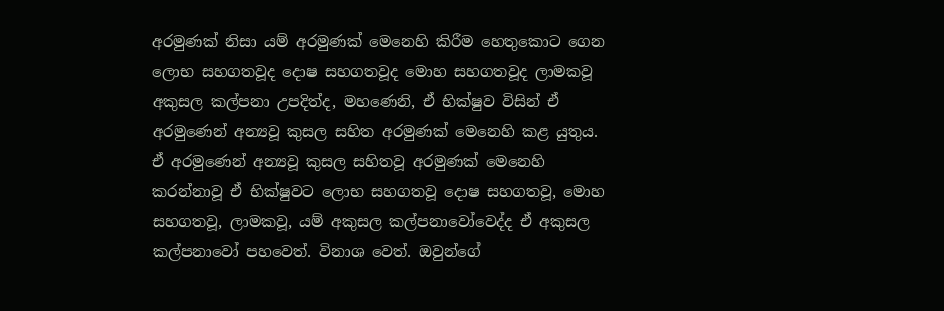අරමුණක් නිසා යම් අරමුණක් මෙනෙහි කිරීම හෙතුකොට ගෙන ලොභ සහගතවූද දොෂ සහගතවූද මොහ සහගතවූද ලාමකවූ අකුසල කල්පනා උපදිත්ද, මහණෙනි, ඒ භික්ෂුව විසින් ඒ අරමුණෙන් අන්‍යවූ කුසල සහිත අරමුණක් මෙනෙහි කළ යුතුය. ඒ අරමුණෙන් අන්‍යවූ කුසල සහිතවූ අරමුණක් මෙනෙහි කරන්නාවූ ඒ භික්ෂුවට ලොභ සහගතවූ දොෂ සහගතවූ, මොහ සහගතවූ, ලාමකවූ, යම් අකුසල කල්පනාවෝවෙද්ද ඒ අකුසල කල්පනාවෝ පහවෙත්. විනාශ වෙත්. ඔවුන්ගේ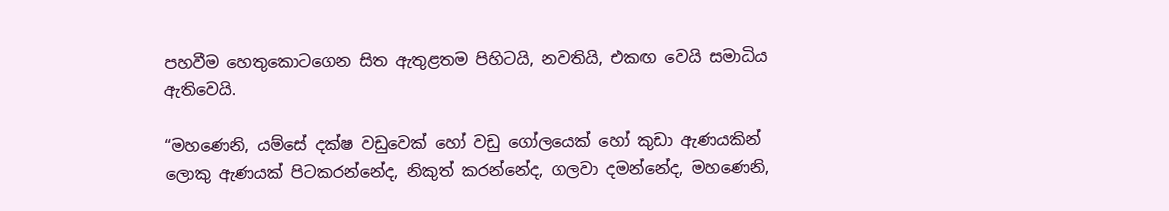පහවීම හෙතුකොටගෙන සිත ඇතුළතම පිහිටයි, නවතියි, එකඟ වෙයි සමාධිය ඇතිවෙයි.

“මහණෙනි, යම්සේ දක්ෂ වඩුවෙක් හෝ වඩු ගෝලයෙක් හෝ කුඩා ඇණයකින් ලොකු ඇණයක් පිටකරන්නේද, නිකුත් කරන්නේද, ගලවා දමන්නේද, මහණෙනි,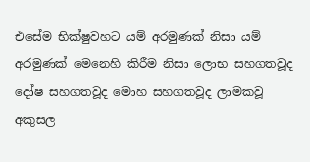එසේම භික්ෂුවහට යම් අරමුණක් නිසා යම් අරමුණක් මෙනෙහි කිරීම නිසා ලොභ සහගතවූද දෝෂ සහගතවූද මොහ සහගතවූද ලාමකවූ අකුසල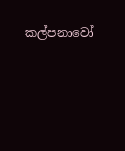කල්පනාවෝ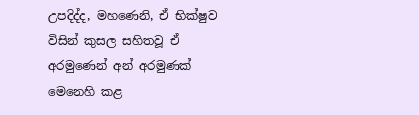උපදිද්ද, මහණෙනි, ඒ භික්ෂුව විසින් කුසල සහිතවූ ඒ අරමුණෙන් අන් අරමුණක් මෙනෙහි කළ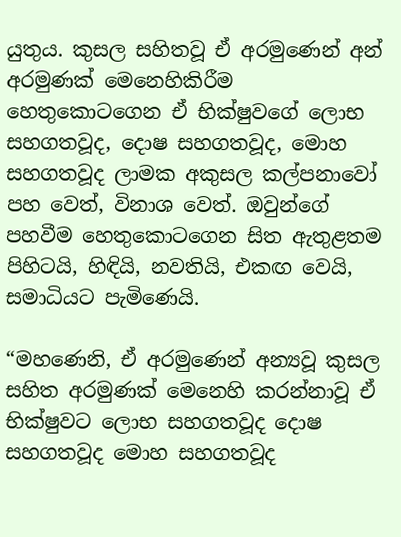යුතුය. කුසල සහිතවූ ඒ අරමුණෙන් අන් අරමුණක් මෙනෙහිකිරීම හෙතුකොටගෙන ඒ භික්ෂුවගේ ලොභ සහගතවූද, දොෂ සහගතවූද, මොහ සහගතවූද ලාමක අකුසල කල්පනාවෝ පහ වෙත්, විනාශ වෙත්. ඔවුන්ගේ පහවීම හෙතුකොටගෙන සිත ඇතුළතම පිහිටයි, හිඳියි, නවතියි, එකඟ වෙයි, සමාධියට පැමිණෙයි.

“මහණෙනි, ඒ අරමුණෙන් අන්‍යවූ කුසල සහිත අරමුණක් මෙනෙහි කරන්නාවූ ඒ භික්ෂුවට ලොභ සහගතවූද දොෂ සහගතවූද මොහ සහගතවූද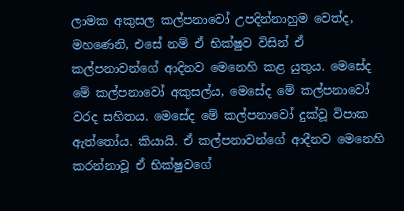ලාමක අකුසල කල්පනාවෝ උපදින්නාහුම වෙත්ද, මහණෙනි, එසේ නම් ඒ භික්ෂුව විසින් ඒ කල්පනාවන්ගේ ආදිනව මෙනෙහි කළ යුතුය. මෙසේද මේ කල්පනාවෝ අකුසල්ය, මෙසේද මේ කල්පනාවෝ වරද සහිතය. මෙසේද මේ කල්පනාවෝ දුක්වූ විපාක ඇත්තෝය. කියායි. ඒ කල්පනාවන්ගේ ආදීනව මෙනෙහි කරන්නාවූ ඒ භික්ෂුවගේ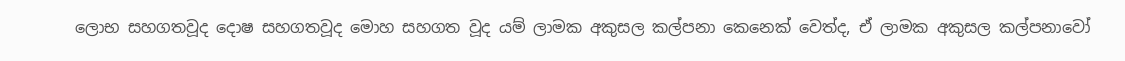ලොභ සහගතවූද දොෂ සහගතවූද මොහ සහගත වූද යම් ලාමක අකුසල කල්පනා කෙනෙක් වෙත්ද, ඒ ලාමක අකුසල කල්පනාවෝ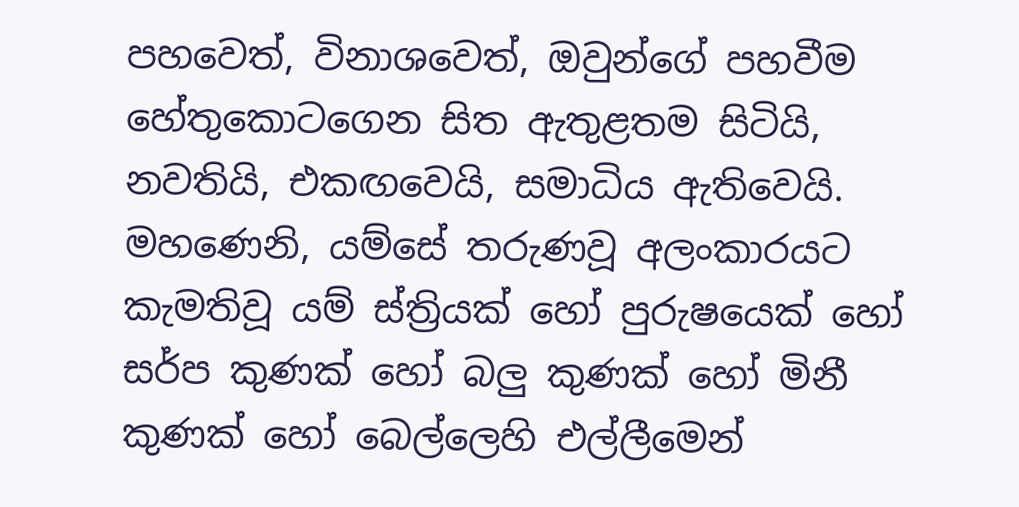පහවෙත්, විනාශවෙත්, ඔවුන්ගේ පහවීම හේතුකොටගෙන සිත ඇතුළතම සිටියි, නවතියි, එකඟවෙයි, සමාධිය ඇතිවෙයි. මහණෙනි, යම්සේ තරුණවූ අලංකාරයට කැමතිවූ යම් ස්ත්‍රියක් හෝ පුරුෂයෙක් හෝ සර්ප කුණක් හෝ බලු කුණක් හෝ මිනී කුණක් හෝ බෙල්ලෙහි එල්ලීමෙන්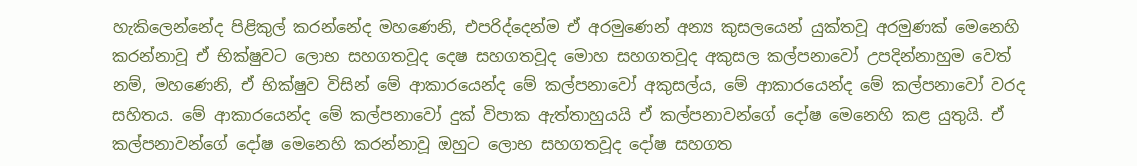හැකිලෙන්නේද පිළිකුල් කරන්නේද මහණෙනි, එපරිද්දෙන්ම ඒ අරමුණෙන් අන්‍ය කුසලයෙන් යුක්තවූ අරමුණක් මෙනෙහි කරන්නාවූ ඒ භික්ෂුවට ලොභ සහගතවූද දෙෂ සහගතවූද මොහ සහගතවූද අකුසල කල්පනාවෝ උපදින්නාහුම වෙත් නම්, මහණෙනි, ඒ භික්ෂුව විසින් මේ ආකාරයෙන්ද මේ කල්පනාවෝ අකුසල්ය, මේ ආකාරයෙන්ද මේ කල්පනාවෝ වරද සහිතය. මේ ආකාරයෙන්ද මේ කල්පනාවෝ දුක් විපාක ඇත්තාහුයයි ඒ කල්පනාවන්ගේ දෝෂ මෙනෙහි කළ යුතුයි. ඒ කල්පනාවන්ගේ දෝෂ මෙනෙහි කරන්නාවූ ඔහුට ලොභ සහගතවූද දෝෂ සහගත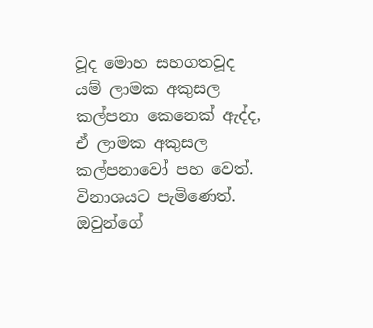වූද මොහ සහගතවූද යම් ලාමක අකුසල කල්පනා කෙනෙක් ඇද්ද, ඒ ලාමක අකුසල කල්පනාවෝ පහ වෙත්. විනාශයට පැමිණෙත්. ඔවුන්ගේ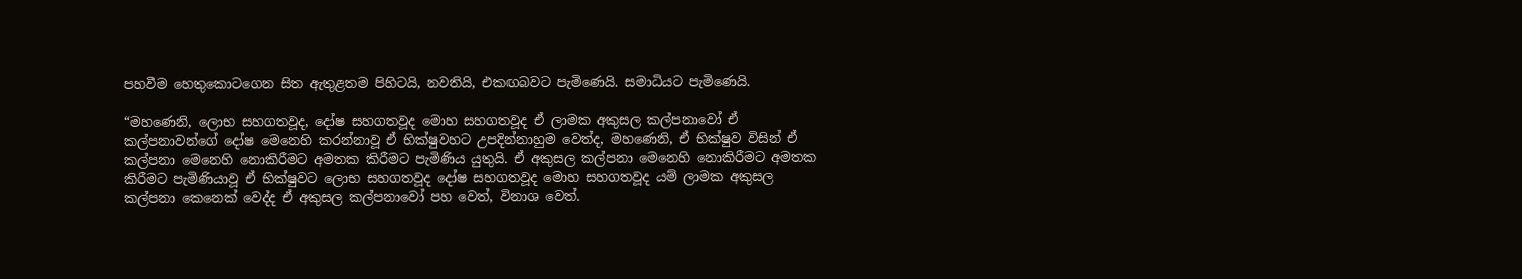පහවීම හෙතුකොටගෙන සිත ඇතුළතම පිහිටයි, නවතියි, එකඟබවට පැමිණෙයි. සමාධියට පැමිණෙයි.

“මහණෙනි, ලොභ සහගතවූද, දෝෂ සහගතවූද මොහ සහගතවූද ඒ ලාමක අකුසල කල්පනාවෝ ඒ කල්පනාවන්ගේ දෝෂ මෙනෙහි කරන්නාවූ ඒ භික්ෂුවහට උපදින්නාහුම වෙත්ද, මහණෙනි, ඒ භික්ෂුව විසින් ඒ කල්පනා මෙනෙහි නොකිරීමට අමතක කිරීමට පැමිණිය යුතුයි. ඒ අකුසල කල්පනා මෙනෙහි නොකිරීමට අමතක කිරීමට පැමිණියාවූ ඒ භික්ෂුවට ලොභ සහගතවූද දෝෂ සහගතවූද මොහ සහගතවූද යම් ලාමක අකුසල කල්පනා කෙනෙක් වෙද්ද ඒ අකුසල කල්පනාවෝ පහ වෙත්, විනාශ වෙත්.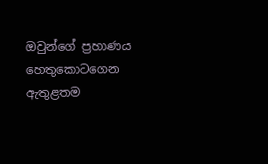ඔවුන්ගේ ප්‍රහාණය හෙතුකොටගෙන ඇතුළතම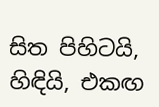සිත පිහිටයි, හිඳියි, එකඟ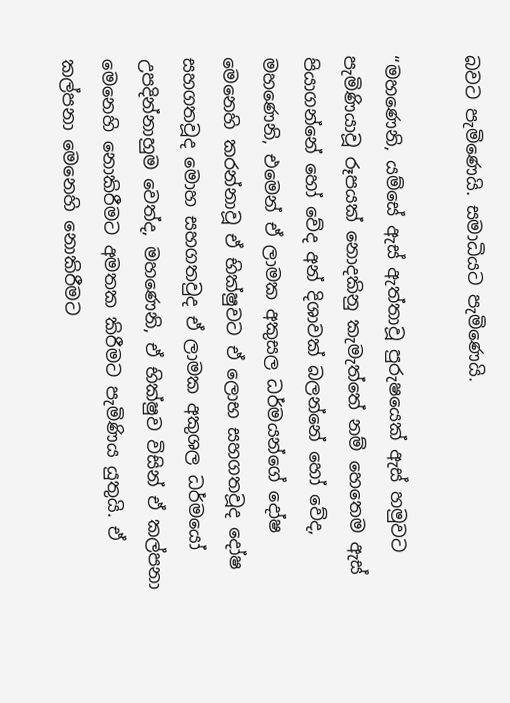බවට පැමිණෙයි. සමාධියට පැමිණෙයි.

“මහණෙනි, යම්සේ ඇස් ඇත්තාවූ පුරුෂයෙක් ඇස් හමුවට පැමිණියාවූ රූපයක් නොදකිනු කැමැත්තේ නම් හෙතෙම ඇස් පියාගන්නේ හෝ වේද අන් දිශාවක් බලන්නේ හෝ වේද, මහණෙනි, එමෙන් ඒ ලාමක අකුසල ධර්මයන්ගේ දෝෂ මෙනෙහි කරන්නාවූ ඒ භික්ෂුවට ඒ ලොභ සහගතවූද දෝෂ සහගතවූද මොහ සහගතවුද ඒ ලාමක අකුශල ධර්මයෝ උපදින්නාහුම වෙත්ද, මහණෙනි, ඒ භික්ෂුව විසින් ඒ කල්පනා මෙනෙහි නොකිරීමට අමතක කිරීමට පැමිණිය යුතුයි. ඒ කල්පනා මෙනෙහි නොකිරීමට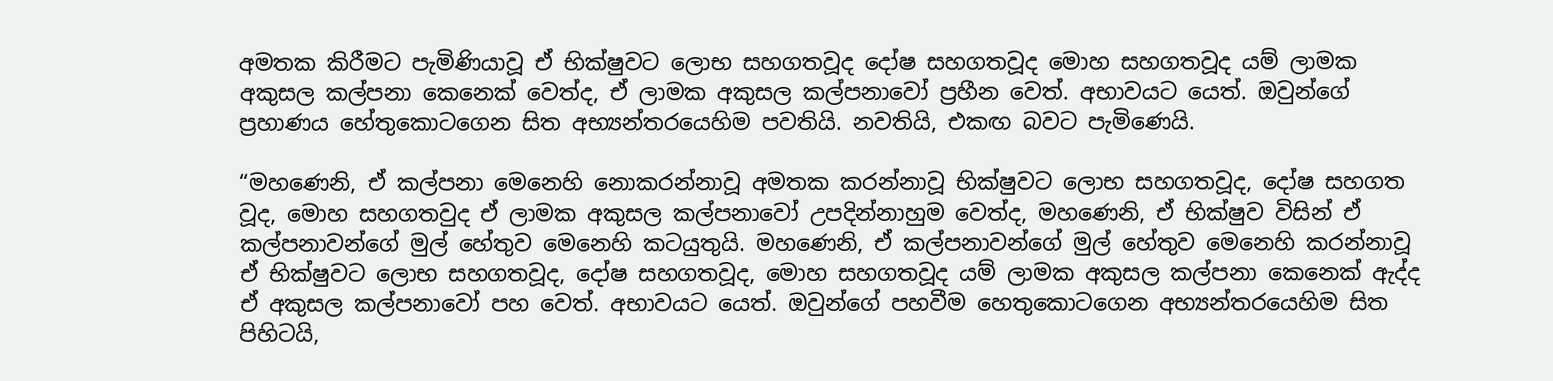අමතක කිරීමට පැමිණියාවූ ඒ භික්ෂුවට ලොභ සහගතවූද දෝෂ සහගතවූද මොහ සහගතවූද යම් ලාමක අකුසල කල්පනා කෙනෙක් වෙත්ද, ඒ ලාමක අකුසල කල්පනාවෝ ප්‍රහීන වෙත්. අභාවයට යෙත්. ඔවුන්ගේ ප්‍රහාණය හේතුකොටගෙන සිත අභ්‍යන්තරයෙහිම පවතියි. නවතියි, එකඟ බවට පැමිණෙයි.

“මහණෙනි, ඒ කල්පනා මෙනෙහි නොකරන්නාවූ අමතක කරන්නාවූ භික්ෂුවට ලොභ සහගතවූද, දෝෂ සහගත වූද, මොහ සහගතවුද ඒ ලාමක අකුසල කල්පනාවෝ උපදින්නාහුම වෙත්ද, මහණෙනි, ඒ භික්ෂුව විසින් ඒ කල්පනාවන්ගේ මුල් හේතුව මෙනෙහි කටයුතුයි. මහණෙනි, ඒ කල්පනාවන්ගේ මුල් හේතුව මෙනෙහි කරන්නාවූ ඒ භික්ෂුවට ලොභ සහගතවූද, දෝෂ සහගතවූද, මොහ සහගතවූද යම් ලාමක අකුසල කල්පනා කෙනෙක් ඇද්ද ඒ අකුසල කල්පනාවෝ පහ වෙත්. අභාවයට යෙත්. ඔවුන්ගේ පහවීම හෙතුකොටගෙන අභ්‍යන්තරයෙහිම සිත පිහිටයි,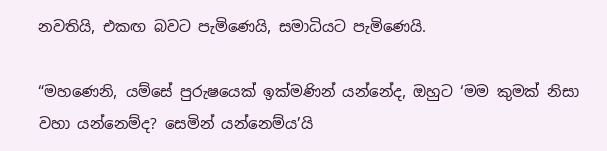නවතියි, එකඟ බවට පැමිණෙයි, සමාධියට පැමිණෙයි.

“මහණෙනි, යම්සේ පුරුෂයෙක් ඉක්මණින් යන්නේද, ඔහුට ‘මම කුමක් නිසා වහා යන්නෙම්ද? සෙමින් යන්නෙම්ය’යි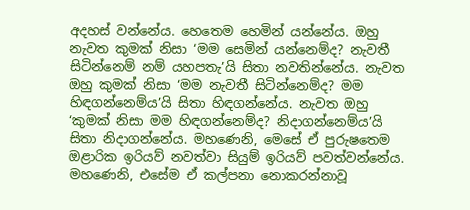අදහස් වන්නේය. හෙතෙම හෙමින් යන්නේය. ඔහු නැවත කුමක් නිසා ‘මම සෙමින් යන්නෙම්ද? නැවතී සිටින්නෙම් නම් යහපතැ’යි සිතා නවතින්නේය. නැවත ඔහු කුමක් නිසා ‘මම නැවතී සිටින්නෙම්ද? මම හිඳගන්නෙම්ය’යි සිතා හිඳගන්නේය. නැවත ඔහු ‘කුමක් නිසා මම හිඳගන්නෙම්ද? නිදාගන්නෙම්ය’යි සිතා නිදාගන්නේය. මහණෙනි, මෙසේ ඒ පුරුෂතෙම ඔළාරික ඉරියව් නවත්වා සියුම් ඉරියව් පවත්වන්නේය. මහණෙනි, එසේම ඒ කල්පනා නොකරන්නාවූ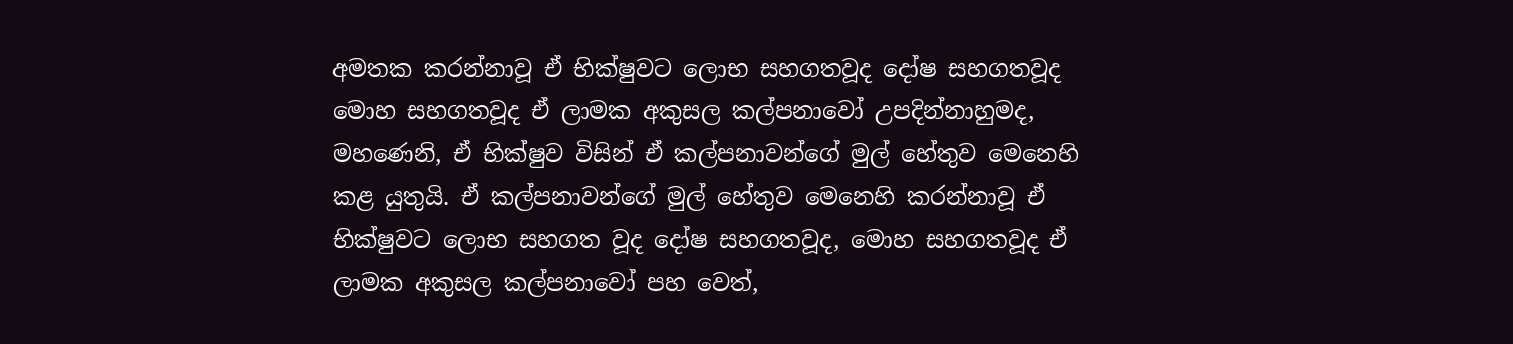අමතක කරන්නාවූ ඒ භික්ෂුවට ලොභ සහගතවූද දෝෂ සහගතවූද මොහ සහගතවූද ඒ ලාමක අකුසල කල්පනාවෝ උපදින්නාහුමද, මහණෙනි, ඒ භික්ෂුව විසින් ඒ කල්පනාවන්ගේ මුල් හේතුව මෙනෙහි කළ යුතුයි. ඒ කල්පනාවන්ගේ මුල් හේතුව මෙනෙහි කරන්නාවූ ඒ භික්ෂුවට ලොභ සහගත වූද දෝෂ සහගතවූද, මොහ සහගතවූද ඒ ලාමක අකුසල කල්පනාවෝ පහ වෙත්,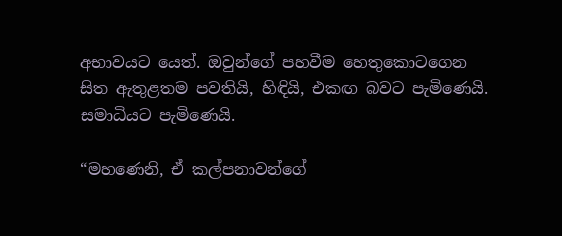අභාවයට යෙත්. ඔවුන්ගේ පහවීම හෙතුකොටගෙන සිත ඇතුළතම පවතියි, හිඳියි, එකඟ බවට පැමිණෙයි. සමාධියට පැමිණෙයි.

“මහණෙනි, ඒ කල්පනාවන්ගේ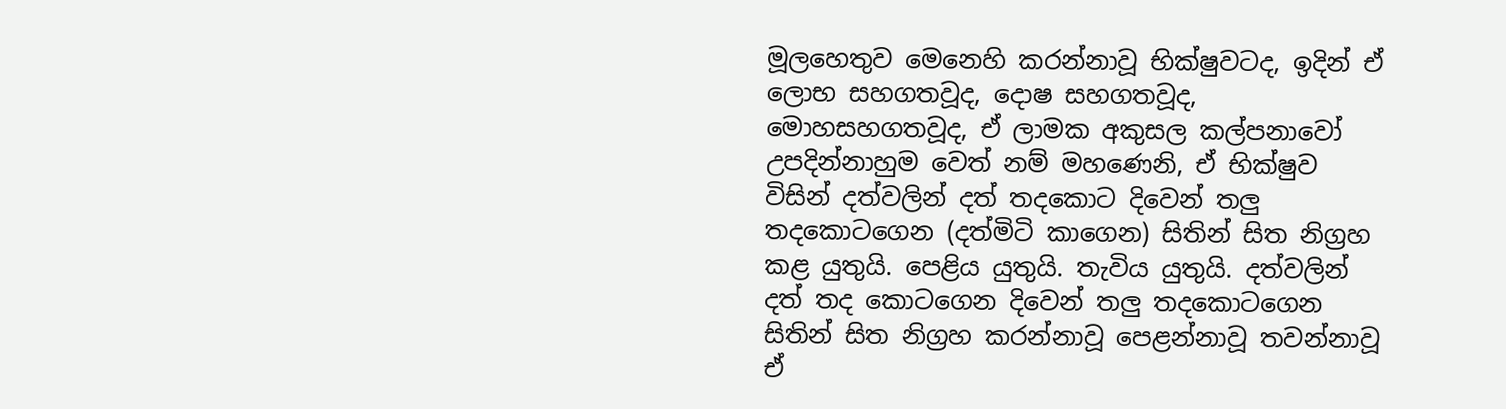මූලහෙතුව මෙනෙහි කරන්නාවූ භික්ෂුවටද, ඉදින් ඒ ලොභ සහගතවූද, දොෂ සහගතවූද, මොහසහගතවූද, ඒ ලාමක අකුසල කල්පනාවෝ උපදින්නාහුම වෙත් නම් මහණෙනි, ඒ භික්ෂුව විසින් දත්වලින් දත් තදකොට දිවෙන් තලු තදකොටගෙන (දත්මිටි කාගෙන) සිතින් සිත නිග්‍රහ කළ යුතුයි. පෙළිය යුතුයි. තැවිය යුතුයි. දත්වලින් දත් තද කොටගෙන දිවෙන් තලු තදකොටගෙන සිතින් සිත නිග්‍රහ කරන්නාවූ පෙළන්නාවූ තවන්නාවූ ඒ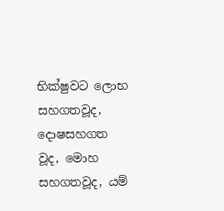භික්ෂුවට ලොභ සහගතවූද, දොෂසහගත වූද, මොහ සහගතවූද, යම්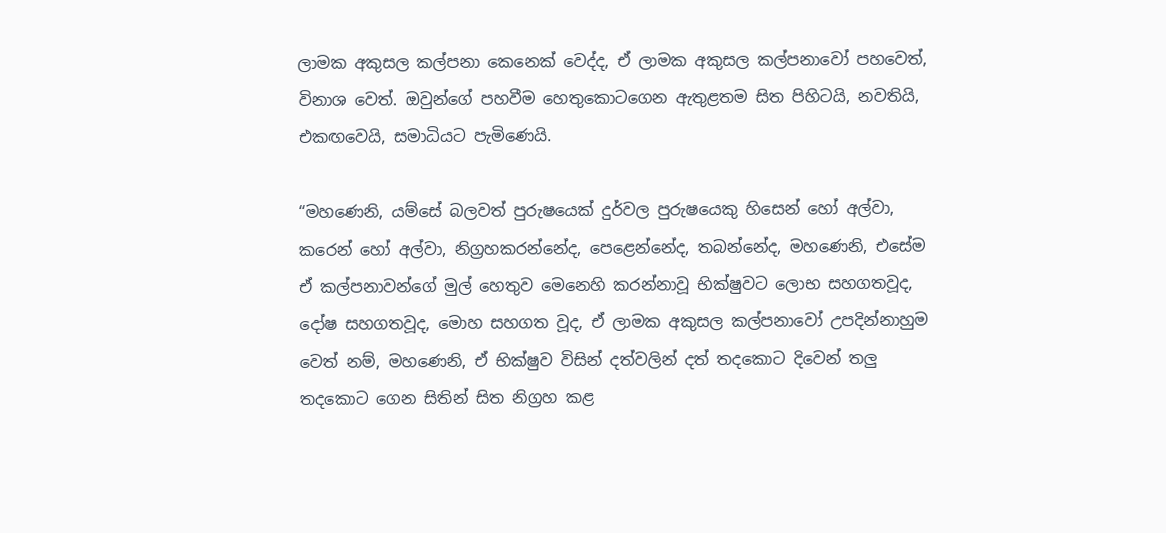ලාමක අකුසල කල්පනා කෙනෙක් වෙද්ද, ඒ ලාමක අකුසල කල්පනාවෝ පහවෙත්, විනාශ වෙත්. ඔවුන්ගේ පහවීම හෙතුකොටගෙන ඇතුළතම සිත පිහිටයි, නවතියි, එකඟවෙයි, සමාධියට පැමිණෙයි.

“මහණෙනි, යම්සේ බලවත් පුරුෂයෙක් දුර්වල පුරුෂයෙකු හිසෙන් හෝ අල්වා, කරෙන් හෝ අල්වා, නිග්‍රහකරන්නේද, පෙළෙන්නේද, තබන්නේද, මහණෙනි, එසේම ඒ කල්පනාවන්ගේ මුල් හෙතුව මෙනෙහි කරන්නාවූ භික්ෂුවට ලොභ සහගතවූද, දෝෂ සහගතවූද, මොහ සහගත වූද, ඒ ලාමක අකුසල කල්පනාවෝ උපදින්නාහුම වෙත් නම්, මහණෙනි, ඒ භික්ෂුව විසින් දත්වලින් දත් තදකොට දිවෙන් තලු තදකොට ගෙන සිතින් සිත නිග්‍රහ කළ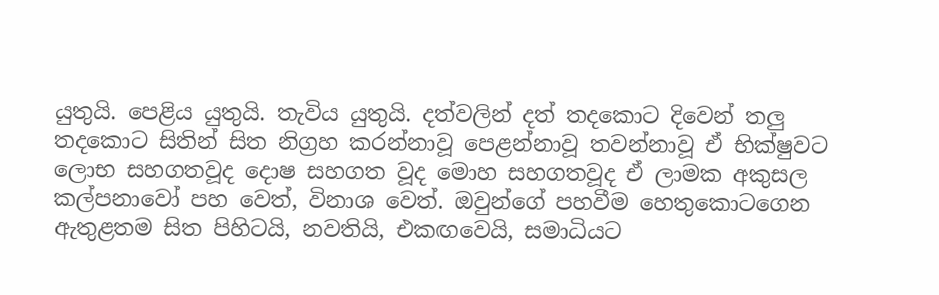යුතුයි. පෙළිය යුතුයි. තැවිය යුතුයි. දත්වලින් දත් තදකොට දිවෙන් තලු තදකොට සිතින් සිත නිග්‍රහ කරන්නාවූ පෙළන්නාවූ තවන්නාවූ ඒ භික්ෂුවට ලොභ සහගතවූද දොෂ සහගත වූද මොහ සහගතවූද ඒ ලාමක අකුසල කල්පනාවෝ පහ වෙත්, විනාශ වෙත්. ඔවුන්ගේ පහවීම හෙතුකොටගෙන ඇතුළතම සිත පිහිටයි, නවතියි, එකඟවෙයි, සමාධියට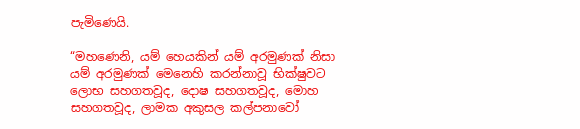පැමිණෙයි.

“මහණෙනි, යම් හෙයකින් යම් අරමුණක් නිසා යම් අරමුණක් මෙනෙහි කරන්නාවූ භික්ෂුවට ලොභ සහගතවූද, දොෂ සහගතවූද, මොහ සහගතවූද, ලාමක අකුසල කල්පනාවෝ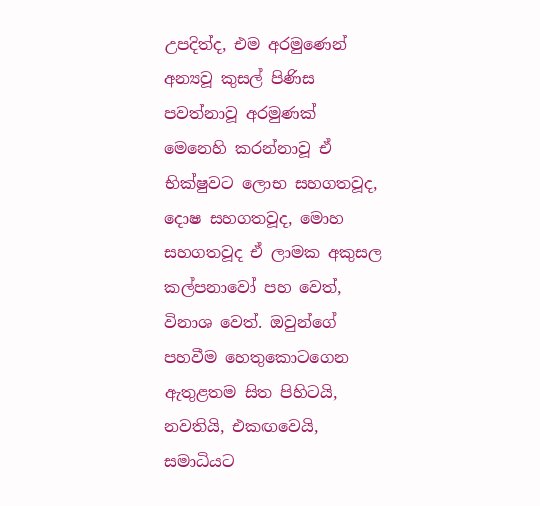උපදිත්ද, එම අරමුණෙන් අන්‍යවූ කුසල් පිණිස පවත්නාවූ අරමුණක් මෙනෙහි කරන්නාවූ ඒ භික්ෂුවට ලොභ සහගතවූද, දොෂ සහගතවූද, මොහ සහගතවූද ඒ ලාමක අකුසල කල්පනාවෝ පහ වෙත්, විනාශ වෙත්. ඔවුන්ගේ පහවීම හෙතුකොටගෙන ඇතුළතම සිත පිහිටයි, නවතියි, එකඟවෙයි, සමාධියට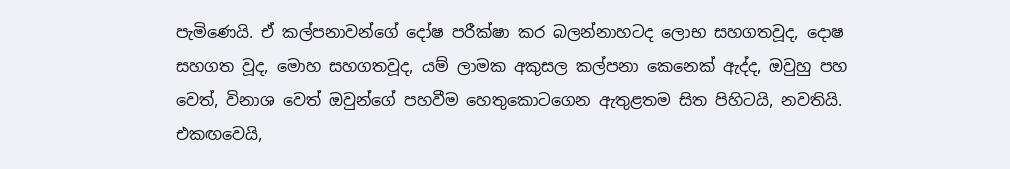පැමිණෙයි. ඒ කල්පනාවන්ගේ දෝෂ පරීක්ෂා කර බලන්නාහටද ලොභ සහගතවූද, දොෂ සහගත වූද, මොහ සහගතවූද, යම් ලාමක අකුසල කල්පනා කෙනෙක් ඇද්ද, ඔවුහු පහ වෙත්, විනාශ වෙත් ඔවුන්ගේ පහවීම හෙතුකොටගෙන ඇතුළතම සිත පිහිටයි, නවතියි. එකඟවෙයි,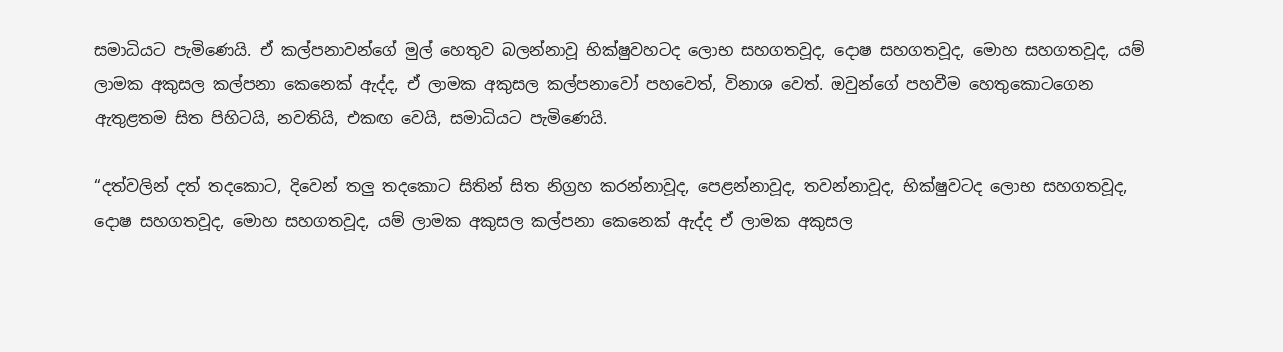සමාධියට පැමිණෙයි. ඒ කල්පනාවන්ගේ මුල් හෙතුව බලන්නාවූ භික්ෂුවහටද ලොභ සහගතවූද, දොෂ සහගතවූද, මොහ සහගතවූද, යම් ලාමක අකුසල කල්පනා කෙනෙක් ඇද්ද, ඒ ලාමක අකුසල කල්පනාවෝ පහවෙත්, විනාශ වෙත්. ඔවුන්ගේ පහවීම හෙතුකොටගෙන ඇතුළතම සිත පිහිටයි, නවතියි, එකඟ වෙයි, සමාධියට පැමිණෙයි.

“දත්වලින් දත් තදකොට, දිවෙන් තලු තදකොට සිතින් සිත නිග්‍රහ කරන්නාවූද, පෙළන්නාවූද, තවන්නාවූද, භික්ෂුවටද ලොභ සහගතවූද, දොෂ සහගතවූද, මොහ සහගතවූද, යම් ලාමක අකුසල කල්පනා කෙනෙක් ඇද්ද ඒ ලාමක අකුසල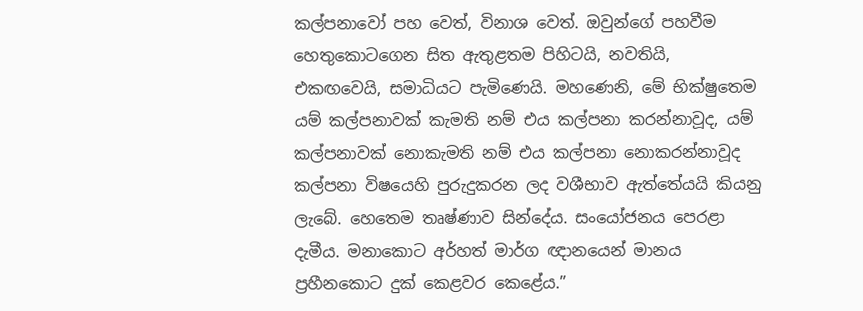කල්පනාවෝ පහ වෙත්, විනාශ වෙත්. ඔවුන්ගේ පහවීම හෙතුකොටගෙන සිත ඇතුළතම පිහිටයි, නවතියි, එකඟවෙයි, සමාධියට පැමිණෙයි. මහණෙනි, මේ භික්ෂුතෙම යම් කල්පනාවක් කැමති නම් එය කල්පනා කරන්නාවූද, යම් කල්පනාවක් නොකැමති නම් එය කල්පනා නොකරන්නාවූද කල්පනා විෂයෙහි පුරුදුකරන ලද වශීභාව ඇත්තේයයි කියනු ලැබේ. හෙතෙම තෘෂ්ණාව සින්දේය. සංයෝජනය පෙරළා දැමීය. මනාකොට අර්හත් මාර්ග ඥානයෙන් මානය ප්‍රහීනකොට දුක් කෙළවර කෙළේය.”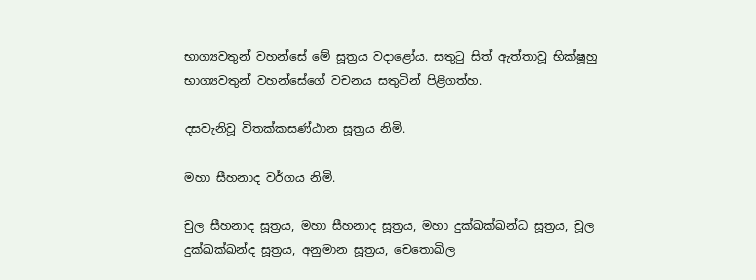භාග්‍යවතුන් වහන්සේ මේ සූත්‍රය වදාළෝය. සතුටු සිත් ඇත්තාවූ භික්ෂූහු භාග්‍යවතුන් වහන්සේගේ වචනය සතුටින් පිළිගත්හ.

දසවැනිවූ විතක්කසණ්ඨාන සූත්‍රය නිමි.

මහා සීහනාද වර්ගය නිමි.

චුල සීහනාද සූත්‍රය, මහා සීහනාද සූත්‍රය, මහා දුක්ඛක්ඛන්ධ සූත්‍රය, චූල දුක්ඛක්ඛන්ද සූත්‍රය, අනුමාන සූත්‍රය, චෙතොඛිල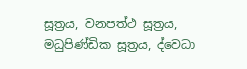සූත්‍රය, වනපත්ථ සූත්‍රය, මධුපිණ්ඩික සූත්‍රය, ද්වෙධා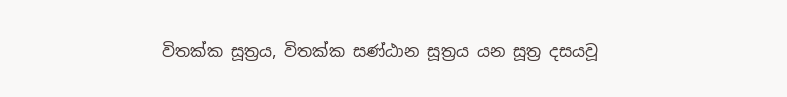විතක්ක සූත්‍රය, විතක්ක සණ්ඨාන සූත්‍රය යන සූත්‍ර දසයවූ